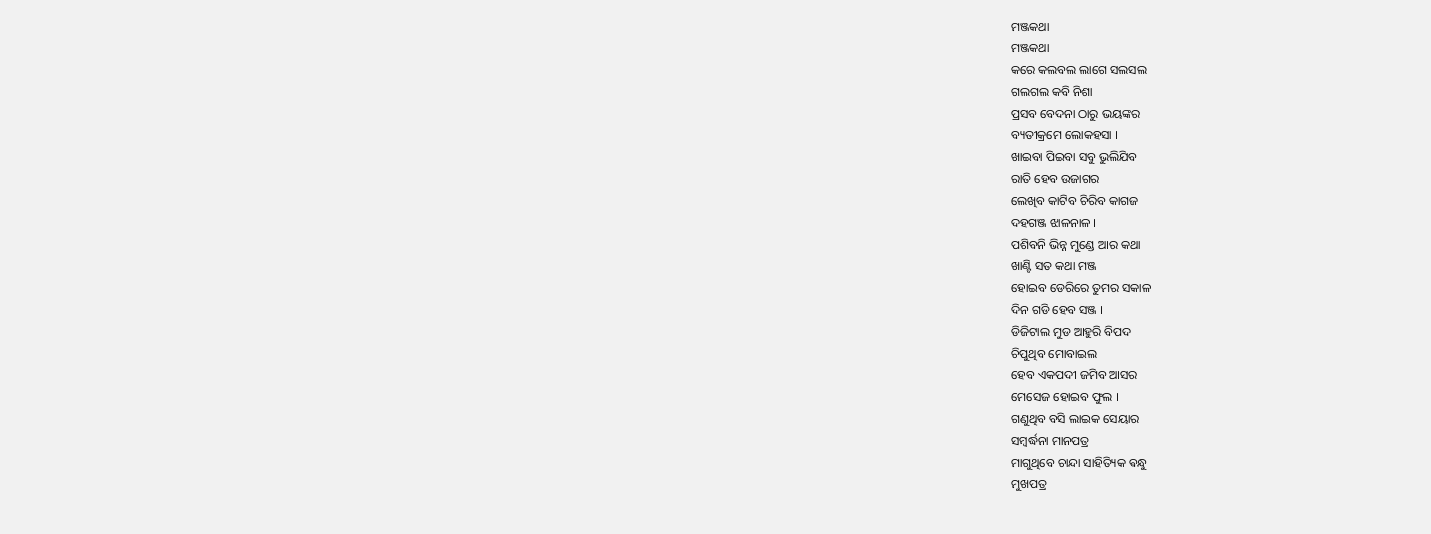ମଞ୍ଜକଥା
ମଞ୍ଜକଥା
କରେ କଲବଲ ଲାଗେ ସଲସଲ
ଗଲଗଲ କବି ନିଶା
ପ୍ରସବ ବେଦନା ଠାରୁ ଭୟଙ୍କର
ବ୍ୟତୀକ୍ରମେ ଲୋକହସା ।
ଖାଇବା ପିଇବା ସବୁ ଭୁଲିଯିବ
ରାତି ହେବ ଉଜାଗର
ଲେଖିବ କାଟିବ ଚିରିବ କାଗଜ
ଦହଗଞ୍ଜ ଝାଳନାଳ ।
ପଶିବନି ଭିନ୍ନ ମୁଣ୍ଡେ ଆର କଥା
ଖାଣ୍ଟି ସତ କଥା ମଞ୍ଜ
ହୋଇବ ଡେରିରେ ତୁମର ସକାଳ
ଦିନ ଗଡି ହେବ ସଞ୍ଜ ।
ଡିଜିଟାଲ ମୁଡ ଆହୁରି ବିପଦ
ଚିପୁଥିବ ମୋବାଇଲ
ହେବ ଏକପଦୀ ଜମିବ ଆସର
ମେସେଜ ହୋଇବ ଫୁଲ ।
ଗଣୁଥିବ ବସି ଲାଇକ ସେୟାର
ସମ୍ବର୍ଦ୍ଧନା ମାନପତ୍ର
ମାଗୁଥିବେ ଚାନ୍ଦା ସାହିତ୍ୟିକ ଵନ୍ଧୁ
ମୁଖପତ୍ର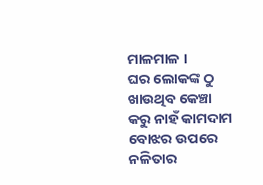ମାଳମାଳ ।
ଘର ଲୋକଙ୍କ ଠୁ ଖାଉଥିବ କେଞ୍ଚା
କରୁ ନାହଁ କାମଦାମ
ବୋଝର ଉପରେ ନଳିତାର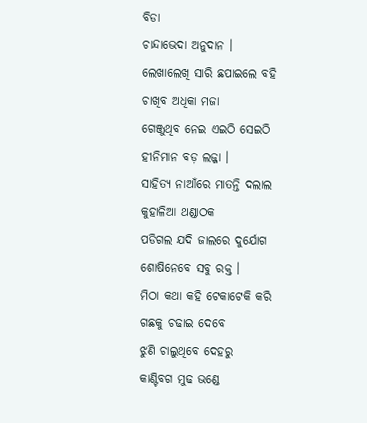ବିଡା
ଚାନ୍ଦାଭେଦା ଅନୁଦାନ ।
ଲେଖାଲେଖି ସାରି ଛପାଇଲେ ବହି
ଚାଖିବ ଅଧିକା ମଜା
ଗେଞ୍ଜୁଥିବ ନେଇ ଏଇଠି ସେଇଠି
ହୀନିମାନ ବଡ଼ ଲଜ୍ଜା ।
ସାହିତ୍ୟ ନାଆଁରେ ମାତନ୍ତି ଦଲାଲ
କୁହାଳିଆ ଥଣ୍ଡାଠକ
ପଡିଗଲ ଯଦି ଜାଲରେ ଦୁର୍ଯୋଗ
ଶୋଷିନେବେ ସବୁ ରକ୍ତ ।
ମିଠା କଥା କହି ଟେକାଟେକି କରି
ଗଛକୁ ଚଢାଇ ଦେବେ
ଝୁଣି ଚାଲୁଥିବେ ଦେହରୁ
କାଣ୍ଟିବଗ ମୁଢ ଭଣ୍ଡେ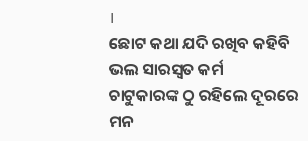।
ଛୋଟ କଥା ଯଦି ରଖିବ କହିବି
ଭଲ ସାରସ୍ୱତ କର୍ମ
ଚାଟୁକାରଙ୍କ ଠୁ ରହିଲେ ଦୂରରେ
ମନ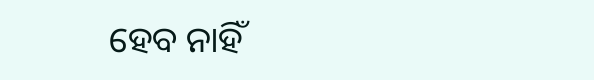ହେବ ନାହିଁ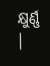କ୍ଷୁର୍ଣ୍ଣ ।